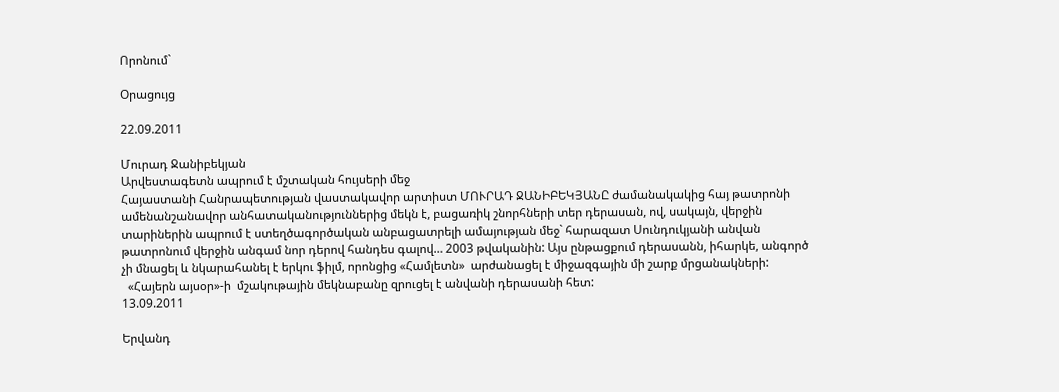Որոնում`

Օրացույց

22.09.2011

Մուրադ Ջանիբեկյան
Արվեստագետն ապրում է մշտական հույսերի մեջ
Հայաստանի Հանրապետության վաստակավոր արտիստ ՄՈՒՐԱԴ ՋԱՆԻԲԵԿՅԱՆԸ ժամանակակից հայ թատրոնի ամենանշանավոր անհատականություններից մեկն է, բացառիկ շնորհների տեր դերասան, ով, սակայն, վերջին տարիներին ապրում է ստեղծագործական անբացատրելի ամայության մեջ` հարազատ Սունդուկյանի անվան թատրոնում վերջին անգամ նոր դերով հանդես գալով… 2003 թվականին: Այս ընթացքում դերասանն, իհարկե, անգործ չի մնացել և նկարահանել է երկու ֆիլմ, որոնցից «Համլետն»  արժանացել է միջազգային մի շարք մրցանակների:
  «Հայերն այսօր»-ի  մշակութային մեկնաբանը զրուցել է անվանի դերասանի հետ:
13.09.2011

Երվանդ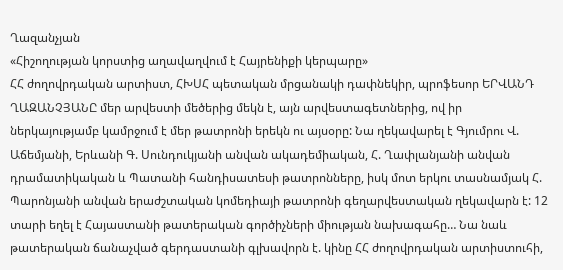Ղազանչյան
«Հիշողության կորստից աղավաղվում է Հայրենիքի կերպարը»
ՀՀ ժողովրդական արտիստ, ՀԽՍՀ պետական մրցանակի դափնեկիր, պրոֆեսոր ԵՐՎԱՆԴ ՂԱԶԱՆՉՅԱՆԸ մեր արվեստի մեծերից մեկն է, այն արվեստագետներից, ով իր ներկայությամբ կամրջում է մեր թատրոնի երեկն ու այսօրը: Նա ղեկավարել է Գյումրու Վ. Աճեմյանի, Երևանի Գ. Սունդուկյանի անվան ակադեմիական, Հ. Ղափլանյանի անվան դրամատիկական և Պատանի հանդիսատեսի թատրոնները, իսկ մոտ երկու տասնամյակ Հ. Պարոնյանի անվան երաժշտական կոմեդիայի թատրոնի գեղարվեստական ղեկավարն է: 12 տարի եղել է Հայաստանի թատերական գործիչների միության նախագահը… Նա նաև թատերական ճանաչված գերդաստանի գլխավորն է. կինը ՀՀ ժողովրդական արտիստուհի,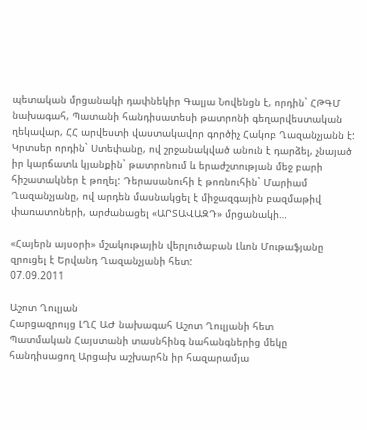պետական մրցանակի դափնեկիր Գալյա Նովենցն է, որդին` ՀԹԳՄ նախագահ, Պատանի հանդիսատեսի թատրոնի գեղարվեստական ղեկավար, ՀՀ արվեստի վաստակավոր գործիչ Հակոբ Ղազանչյանն է: Կրտսեր որդին` Ստեփանը, ով շրջանակված անուն է դարձել, չնայած իր կարճատև կյանքին` թատրոնում և երաժշտության մեջ բարի հիշատակներ է թողել: Դերասանուհի է թոռնուհին` Մարիամ Ղազանչյանը, ով արդեն մասնակցել է միջազգային բազմաթիվ փառատոների, արժանացել «ԱՐՏԱՎԱԶԴ» մրցանակի…

«Հայերն այսօրի» մշակութային վերլուծաբան Լևոն Մութաֆյանը զրուցել է Երվանդ Ղազանչյանի հետ:
07.09.2011

Աշոտ Ղուլյան
Հարցազրույց ԼՂՀ ԱԺ նախագահ Աշոտ Ղուլյանի հետ
Պատմական Հայստանի տասնհինգ նահանգներից մեկը հանդիսացող Արցախ աշխարհն իր հազարամյա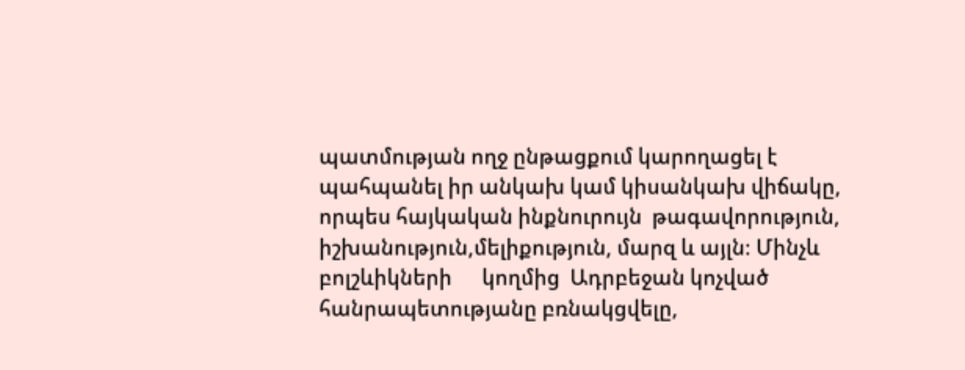պատմության ողջ ընթացքում կարողացել է պահպանել իր անկախ կամ կիսանկախ վիճակը, որպես հայկական ինքնուրույն  թագավորություն, իշխանություն,մելիքություն, մարզ և այլն։ Մինչև բոլշևիկների      կողմից  Ադրբեջան կոչված հանրապետությանը բռնակցվելը,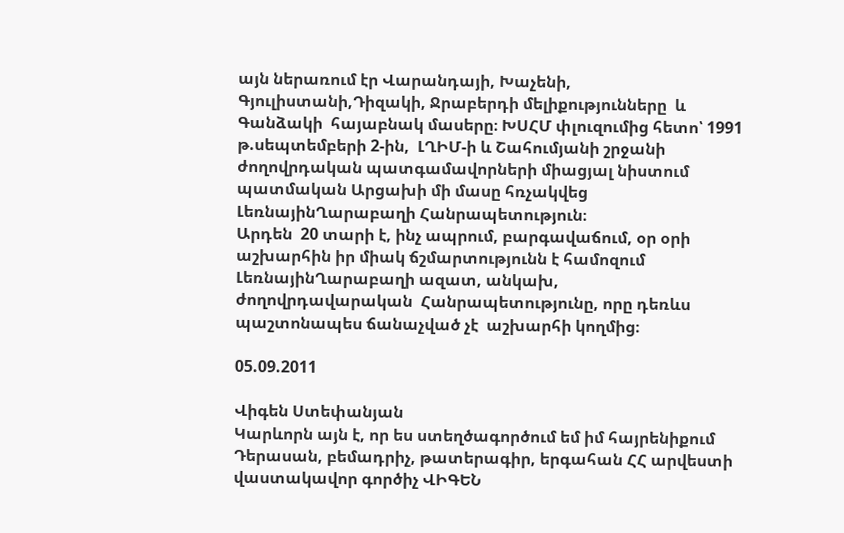այն ներառում էր Վարանդայի, Խաչենի, Գյուլիստանի,Դիզակի, Ջրաբերդի մելիքությունները  և Գանձակի  հայաբնակ մասերը։ ԽՍՀՄ փլուզումից հետո՝ 1991 թ.սեպտեմբերի 2-ին,  ԼՂԻՄ-ի և Շահումյանի շրջանի ժողովրդական պատգամավորների միացյալ նիստում պատմական Արցախի մի մասը հռչակվեց ԼեռնայինՂարաբաղի Հանրապետություն։
Արդեն  20 տարի է, ինչ ապրում, բարգավաճում, օր օրի աշխարհին իր միակ ճշմարտությունն է համոզում ԼեռնայինՂարաբաղի ազատ, անկախ,
ժողովրդավարական  Հանրապետությունը, որը դեռևս պաշտոնապես ճանաչված չէ  աշխարհի կողմից։

05.09.2011

Վիգեն Ստեփանյան
Կարևորն այն է, որ ես ստեղծագործում եմ իմ հայրենիքում
Դերասան, բեմադրիչ, թատերագիր, երգահան ՀՀ արվեստի վաստակավոր գործիչ ՎԻԳԵՆ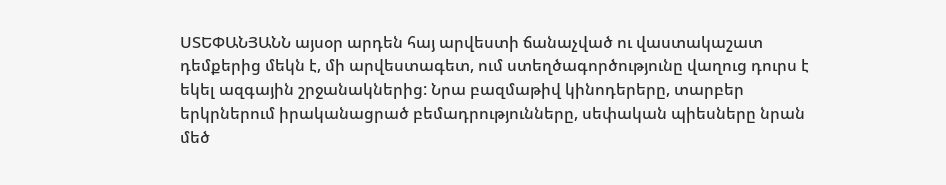ՍՏԵՓԱՆՅԱՆՆ այսօր արդեն հայ արվեստի ճանաչված ու վաստակաշատ դեմքերից մեկն է, մի արվեստագետ, ում ստեղծագործությունը վաղուց դուրս է եկել ազգային շրջանակներից: Նրա բազմաթիվ կինոդերերը, տարբեր երկրներում իրականացրած բեմադրությունները, սեփական պիեսները նրան մեծ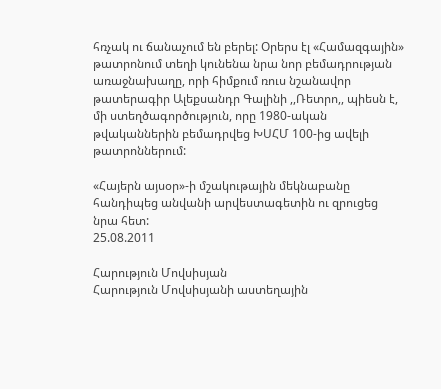հռչակ ու ճանաչում են բերել: Օրերս էլ «Համազգային» թատրոնում տեղի կունենա նրա նոր բեմադրության առաջնախաղը, որի հիմքում ռուս նշանավոր թատերագիր Ալեքսանդր Գալինի ,,Ռետրո,, պիեսն է, մի ստեղծագործություն, որը 1980-ական թվականներին բեմադրվեց ԽՍՀՄ 100-ից ավելի թատրոններում:

«Հայերն այսօր»-ի մշակութային մեկնաբանը հանդիպեց անվանի արվեստագետին ու զրուցեց նրա հետ:
25.08.2011

Հարություն Մովսիսյան
Հարություն Մովսիսյանի աստեղային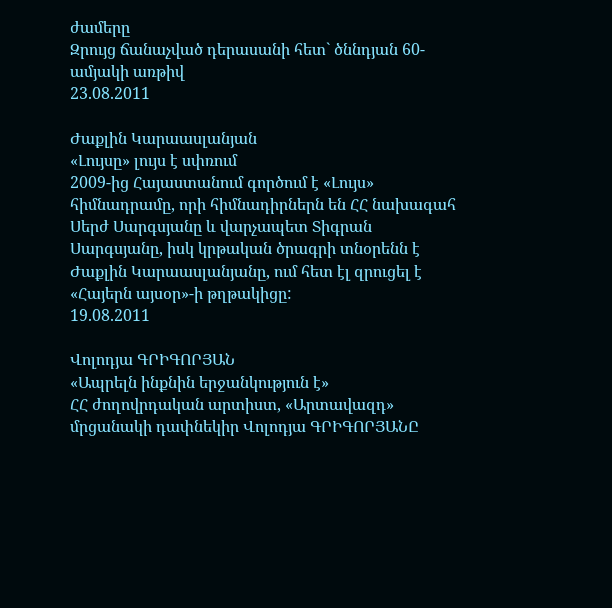ժամերը
Զրույց ճանաչված դերասանի հետ` ծննդյան 60-ամյակի առթիվ
23.08.2011

Ժաքլին Կարաասլանյան
«Լույսը» լույս է սփռում
2009-ից Հայաստանում գործում է «Լույս» հիմնադրամը, որի հիմնադիրներն են ՀՀ նախագահ Սերժ Սարգսյանը և վարչապետ Տիգրան Սարգսյանը, իսկ կրթական ծրագրի տնօրենն է Ժաքլին Կարաասլանյանը, ում հետ էլ զրուցել է «Հայերն այսօր»-ի թղթակիցը:
19.08.2011

Վոլոդյա ԳՐԻԳՈՐՅԱՆ
«Ապրելն ինքնին երջանկություն է»
ՀՀ ժողովրդական արտիստ, «Արտավազդ» մրցանակի դափնեկիր Վոլոդյա ԳՐԻԳՈՐՅԱՆԸ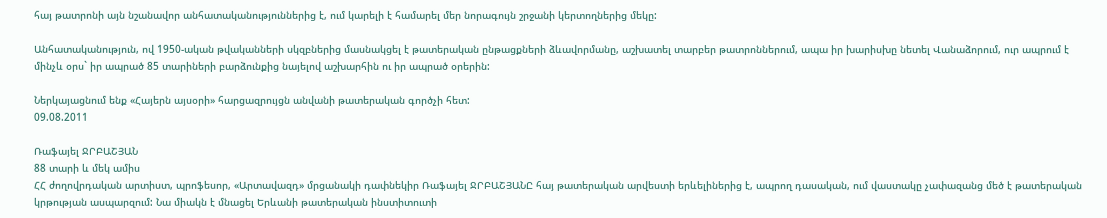հայ թատրոնի այն նշանավոր անհատականություններից է, ում կարելի է համարել մեր նորագույն շրջանի կերտողներից մեկը:

Անհատականություն, ով 1950-ական թվականների սկզբներից մասնակցել է թատերական ընթացքների ձևավորմանը, աշխատել տարբեր թատրոններում, ապա իր խարիսխը նետել Վանաձորում, ուր ապրում է մինչև օրս` իր ապրած 85 տարիների բարձունքից նայելով աշխարհին ու իր ապրած օրերին:

Ներկայացնում ենք «Հայերն այսօրի» հարցազրույցն անվանի թատերական գործչի հետ:
09.08.2011

Ռաֆայել ՋՐԲԱՇՅԱՆ
88 տարի և մեկ ամիս
ՀՀ ժողովրդական արտիստ, պրոֆեսոր, «Արտավազդ» մրցանակի դափնեկիր Ռաֆայել ՋՐԲԱՇՅԱՆԸ հայ թատերական արվեստի երևելիներից է, ապրող դասական, ում վաստակը չափազանց մեծ է թատերական կրթության ասպարզում: Նա միակն է մնացել Երևանի թատերական ինստիտուտի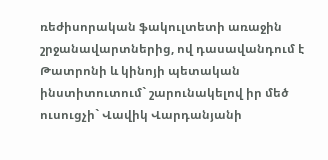ռեժիսորական ֆակուլտետի առաջին շրջանավարտներից, ով դասավանդում է Թատրոնի և կինոյի պետական ինստիտուտում` շարունակելով իր մեծ ուսուցչի` Վավիկ Վարդանյանի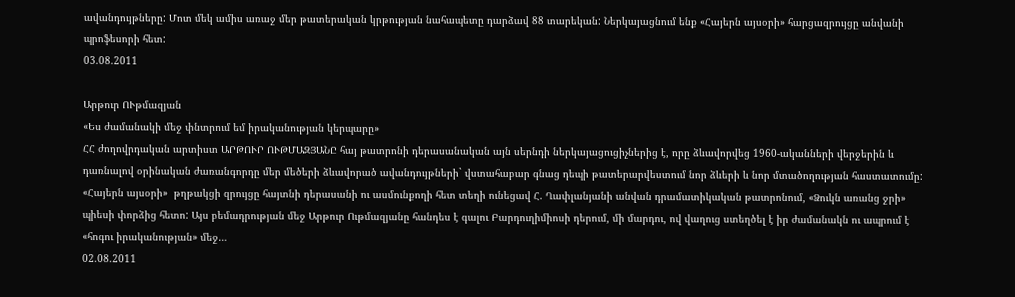ավանդույթները: Մոտ մեկ ամիս առաջ մեր թատերական կրթության նահապետը դարձավ 88 տարեկան: Ներկայացնում ենք «Հայերն այսօրի» հարցազրույցը անվանի պրոֆեսորի հետ:
03.08.2011

Արթուր ՈՒթմազյան
«Ես ժամանակի մեջ փնտրում եմ իրականության կերպարը»
ՀՀ ժողովրդական արտիստ ԱՐԹՈՒՐ ՈՒԹՄԱԶՅԱՆԸ հայ թատրոնի դերասանական այն սերնդի ներկայացուցիչներից է, որը ձևավորվեց 1960-ականների վերջերին և դառնալով օրինական ժառանգորդը մեր մեծերի ձևավորած ավանդույթների` վստահաբար գնաց դեպի թատերարվեստում նոր ձևերի և նոր մտածողության հաստատումը: «Հայերն այսօրի»  թղթակցի զրույցը հայտնի դերասանի ու ասմունքողի հետ տեղի ունեցավ Հ. Ղափլանյանի անվան դրամատիկական թատրոնում, «Ձուկն առանց ջրի» պիեսի փորձից հետո: Այս բեմադրության մեջ Արթուր Ութմազյանը հանդես է գալու Բարդուղիմիոսի դերում, մի մարդու, ով վաղուց ստեղծել է իր ժամանակն ու ապրում է «հոգու իրականության» մեջ…
02.08.2011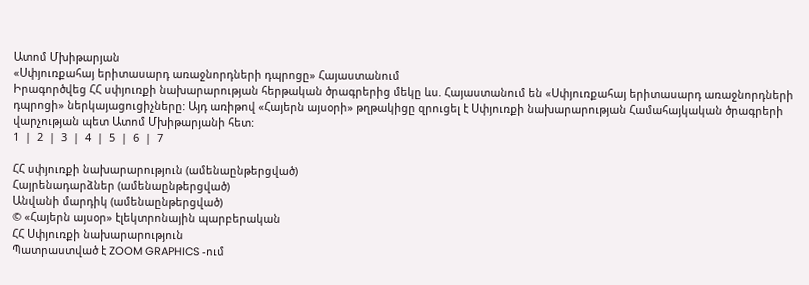Ատոմ Մխիթարյան
«Սփյուռքահայ երիտասարդ առաջնորդների դպրոցը» Հայաստանում
Իրագործվեց ՀՀ սփյուռքի նախարարության հերթական ծրագրերից մեկը ևս. Հայաստանում են «Սփյուռքահայ երիտասարդ առաջնորդների դպրոցի» ներկայացուցիչները: Այդ առիթով «Հայերն այսօրի» թղթակիցը զրուցել է Սփյուռքի նախարարության Համահայկական ծրագրերի վարչության պետ Ատոմ Մխիթարյանի հետ:
1  |  2  |  3  |  4  |  5  |  6  |  7

ՀՀ սփյուռքի նախարարություն (ամենաընթերցված)
Հայրենադարձներ (ամենաընթերցված)
Անվանի մարդիկ (ամենաընթերցված)
© «Հայերն այսօր» էլեկտրոնային պարբերական
ՀՀ Սփյուռքի նախարարություն
Պատրաստված է ZOOM GRAPHICS -ում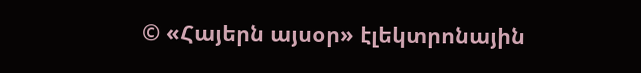© «Հայերն այսօր» էլեկտրոնային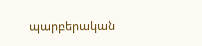պարբերական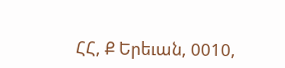ՀՀ, Ք Երեւան, 0010,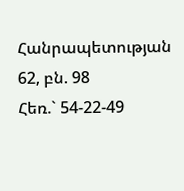Հանրապետության 62, բն. 98
Հեռ.` 54-22-49